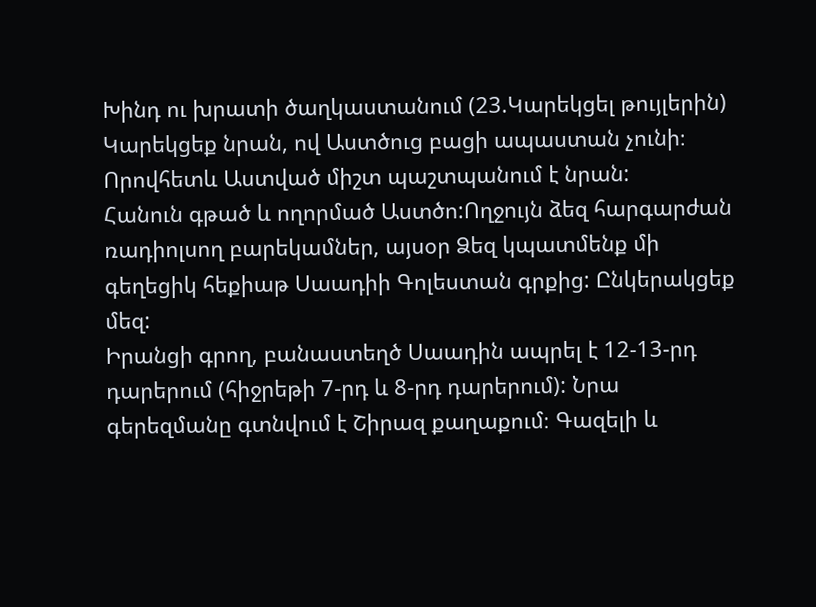Խինդ ու խրատի ծաղկաստանում (23.Կարեկցել թույլերին)
Կարեկցեք նրան, ով Աստծուց բացի ապաստան չունի։ Որովհետև Աստված միշտ պաշտպանում է նրան:
Հանուն գթած և ողորմած Աստծո:Ողջույն ձեզ հարգարժան ռադիոլսող բարեկամներ, այսօր Ձեզ կպատմենք մի գեղեցիկ հեքիաթ Սաադիի Գոլեստան գրքից: Ընկերակցեք մեզ:
Իրանցի գրող, բանաստեղծ Սաադին ապրել է 12-13-րդ դարերում (հիջրեթի 7-րդ և 8-րդ դարերում): Նրա գերեզմանը գտնվում է Շիրազ քաղաքում։ Գազելի և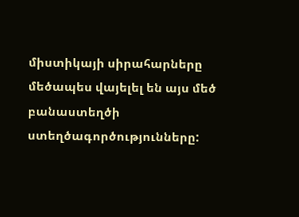միստիկայի սիրահարները մեծապես վայելել են այս մեծ բանաստեղծի ստեղծագործությունները: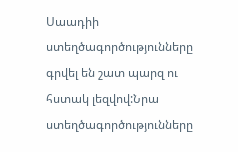Սաադիի ստեղծագործությունները գրվել են շատ պարզ ու հստակ լեզվով:Նրա ստեղծագործությունները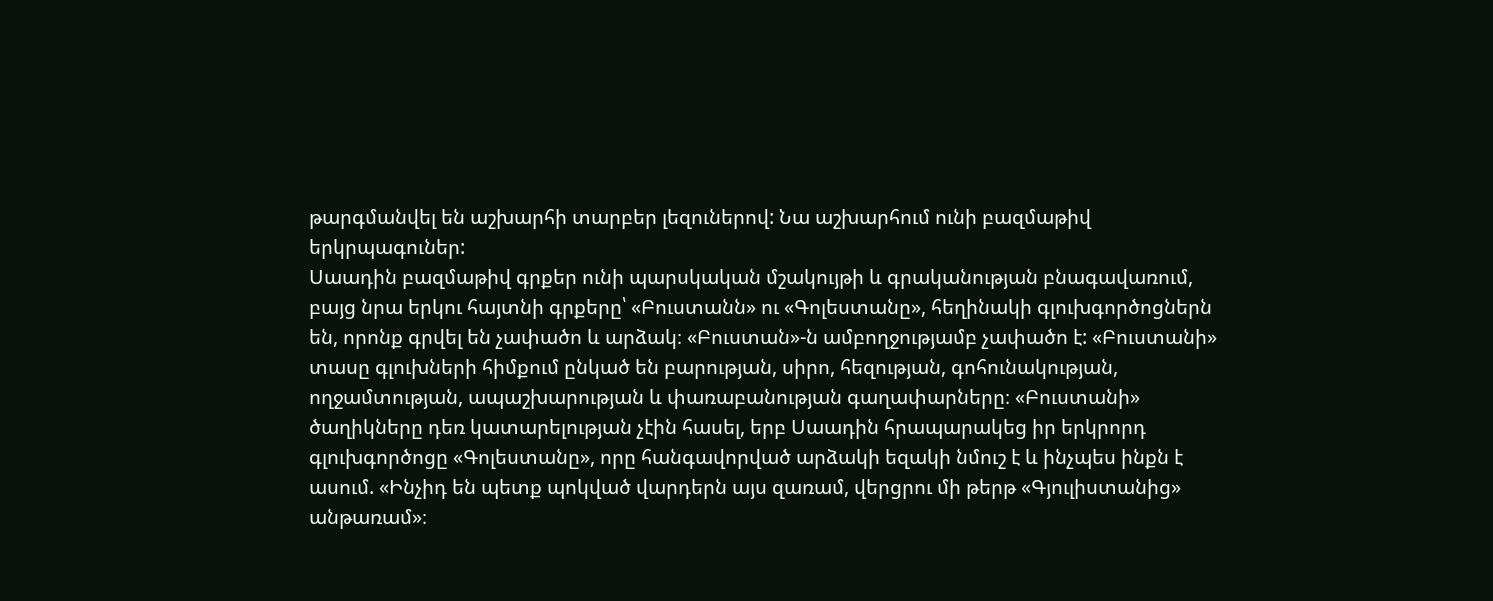թարգմանվել են աշխարհի տարբեր լեզուներով: Նա աշխարհում ունի բազմաթիվ երկրպագուներ:
Սաադին բազմաթիվ գրքեր ունի պարսկական մշակույթի և գրականության բնագավառում, բայց նրա երկու հայտնի գրքերը՝ «Բուստանն» ու «Գոլեստանը», հեղինակի գլուխգործոցներն են, որոնք գրվել են չափածո և արձակ։ «Բուստան»-ն ամբողջությամբ չափածո է: «Բուստանի» տասը գլուխների հիմքում ընկած են բարության, սիրո, հեզության, գոհունակության, ողջամտության, ապաշխարության և փառաբանության գաղափարները։ «Բուստանի» ծաղիկները դեռ կատարելության չէին հասել, երբ Սաադին հրապարակեց իր երկրորդ գլուխգործոցը «Գոլեստանը», որը հանգավորված արձակի եզակի նմուշ է և ինչպես ինքն է ասում. «Ինչիդ են պետք պոկված վարդերն այս զառամ, վերցրու մի թերթ «Գյուլիստանից» անթառամ»։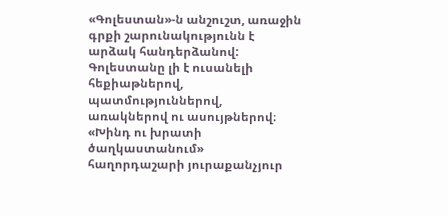«Գոլեստան»-ն անշուշտ, առաջին գրքի շարունակությունն է արձակ հանդերձանով: Գոլեստանը լի է ուսանելի հեքիաթներով, պատմություններով, առակներով ու ասույթներով։
«Խինդ ու խրատի ծաղկաստանում» հաղորդաշարի յուրաքանչյուր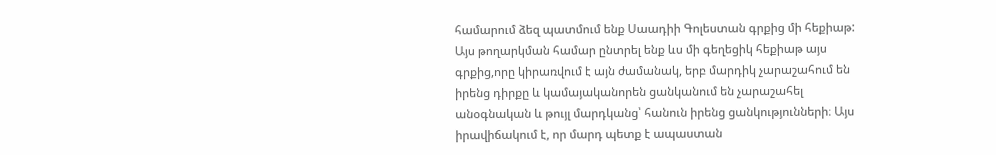համարում ձեզ պատմում ենք Սաադիի Գոլեստան գրքից մի հեքիաթ: Այս թողարկման համար ընտրել ենք ևս մի գեղեցիկ հեքիաթ այս գրքից,որը կիրառվում է այն ժամանակ, երբ մարդիկ չարաշահում են իրենց դիրքը և կամայականորեն ցանկանում են չարաշահել անօգնական և թույլ մարդկանց՝ հանուն իրենց ցանկությունների։ Այս իրավիճակում է, որ մարդ պետք է ապաստան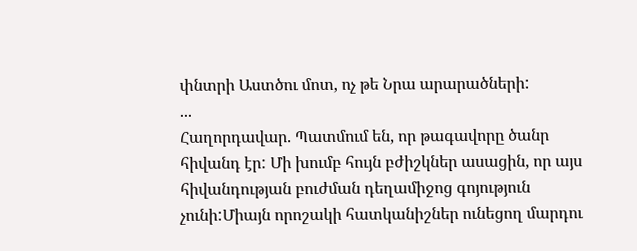փնտրի Աստծու մոտ, ոչ թե Նրա արարածների:
...
Հաղորդավար. Պատմում են, որ թագավորը ծանր հիվանդ էր: Մի խումբ հույն բժիշկներ ասացին, որ այս հիվանդության բուժման դեղամիջոց գոյություն չունի:Միայն որոշակի հատկանիշներ ունեցող մարդու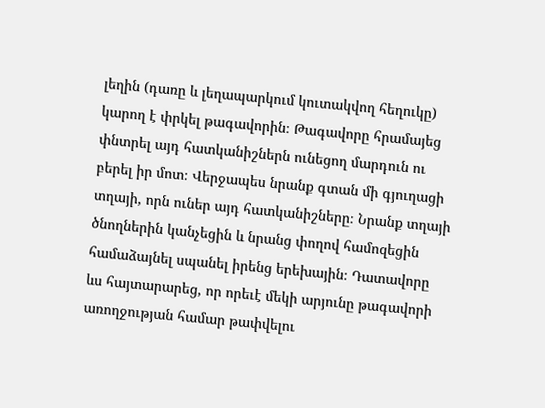լեղին (դառը և լեղապարկում կուտակվող հեղուկը) կարող է փրկել թագավորին։ Թագավորը հրամայեց փնտրել այդ հատկանիշներն ունեցող մարդուն ու բերել իր մոտ։ Վերջապես նրանք գտան մի գյուղացի տղայի, որն ուներ այդ հատկանիշները։ Նրանք տղայի ծնողներին կանչեցին և նրանց փողով համոզեցին համաձայնել սպանել իրենց երեխային։ Դատավորը ևս հայտարարեց, որ որեւէ մեկի արյունը թագավորի առողջության համար թափվելու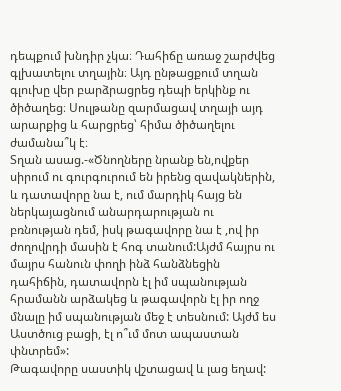դեպքում խնդիր չկա։ Դահիճը առաջ շարժվեց գլխատելու տղային։ Այդ ընթացքում տղան գլուխը վեր բարձրացրեց դեպի երկինք ու ծիծաղեց։ Սուլթանը զարմացավ տղայի այդ արարքից և հարցրեց՝ հիմա ծիծաղելու ժամանա՞կ է։
Տղան ասաց.-«Ծնողները նրանք են,ովքեր սիրում ու գուրգուրում են իրենց զավակներին, և դատավորը նա է, ում մարդիկ հայց են ներկայացնում անարդարության ու բռնության դեմ, իսկ թագավորը նա է ,ով իր ժողովրդի մասին է հոգ տանում:Այժմ հայրս ու մայրս հանուն փողի ինձ հանձնեցին դահիճին, դատավորն էլ իմ սպանության հրամանն արձակեց և թագավորն էլ իր ողջ մնալը իմ սպանության մեջ է տեսնում: Այժմ ես Աստծուց բացի, էլ ո՞ւմ մոտ ապաստան փնտրեմ»:
Թագավորը սաստիկ վշտացավ և լաց եղավ: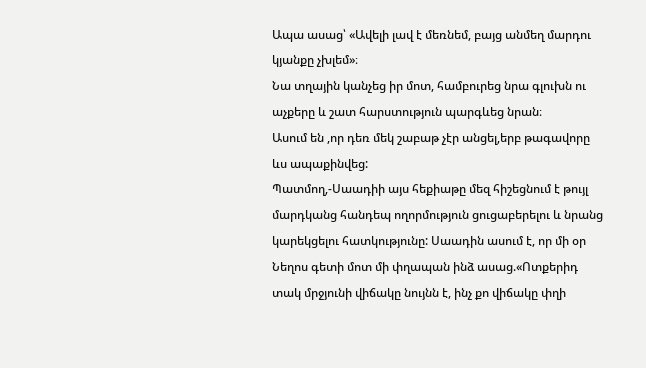Ապա ասաց՝ «Ավելի լավ է մեռնեմ, բայց անմեղ մարդու կյանքը չխլեմ»։
Նա տղային կանչեց իր մոտ, համբուրեց նրա գլուխն ու աչքերը և շատ հարստություն պարգևեց նրան։
Ասում են ,որ դեռ մեկ շաբաթ չէր անցել,երբ թագավորը ևս ապաքինվեց:
Պատմող,-Սաադիի այս հեքիաթը մեզ հիշեցնում է թույլ մարդկանց հանդեպ ողորմություն ցուցաբերելու և նրանց կարեկցելու հատկությունը: Սաադին ասում է, որ մի օր Նեղոս գետի մոտ մի փղապան ինձ ասաց.«Ոտքերիդ տակ մրջյունի վիճակը նույնն է, ինչ քո վիճակը փղի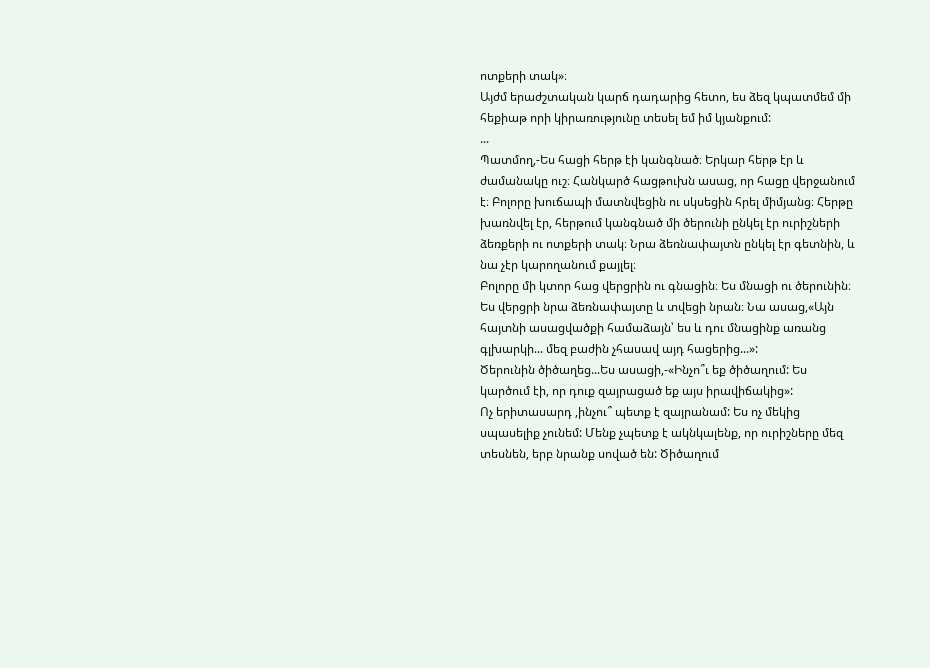ոտքերի տակ»։
Այժմ երաժշտական կարճ դադարից հետո, ես ձեզ կպատմեմ մի հեքիաթ որի կիրառությունը տեսել եմ իմ կյանքում:
...
Պատմող,-Ես հացի հերթ էի կանգնած։ Երկար հերթ էր և ժամանակը ուշ։ Հանկարծ հացթուխն ասաց, որ հացը վերջանում է։ Բոլորը խուճապի մատնվեցին ու սկսեցին հրել միմյանց։ Հերթը խառնվել էր, հերթում կանգնած մի ծերունի ընկել էր ուրիշների ձեռքերի ու ոտքերի տակ։ Նրա ձեռնափայտն ընկել էր գետնին, և նա չէր կարողանում քայլել։
Բոլորը մի կտոր հաց վերցրին ու գնացին։ Ես մնացի ու ծերունին։ Ես վերցրի նրա ձեռնափայտը և տվեցի նրան։ Նա ասաց,«Այն հայտնի ասացվածքի համաձայն՝ ես և դու մնացինք առանց գլխարկի... մեզ բաժին չհասավ այդ հացերից...»:
Ծերունին ծիծաղեց...Ես ասացի,-«Ինչո՞ւ եք ծիծաղում: Ես կարծում էի, որ դուք զայրացած եք այս իրավիճակից»:
Ոչ երիտասարդ ,ինչու՞ պետք է զայրանամ: Ես ոչ մեկից սպասելիք չունեմ: Մենք չպետք է ակնկալենք, որ ուրիշները մեզ տեսնեն, երբ նրանք սոված են: Ծիծաղում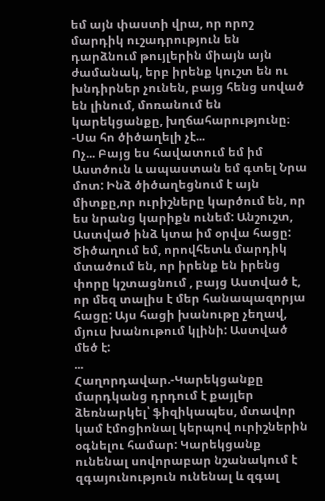եմ այն փաստի վրա, որ որոշ մարդիկ ուշադրություն են դարձնում թույլերին միայն այն ժամանակ, երբ իրենք կուշտ են ու խնդիրներ չունեն, բայց հենց սոված են լինում, մոռանում են կարեկցանքը, խղճահարությունը։
-Սա հո ծիծաղելի չէ...
Ոչ... Բայց ես հավատում եմ իմ Աստծուն և ապաստան եմ գտել Նրա մոտ: Ինձ ծիծաղեցնում է այն միտքը,որ ուրիշները կարծում են, որ ես նրանց կարիքն ունեմ: Անշուշտ, Աստված ինձ կտա իմ օրվա հացը: Ծիծաղում եմ, որովհետև մարդիկ մտածում են, որ իրենք են իրենց փորը կշտացնում , բայց Աստված է, որ մեզ տալիս է մեր հանապազորյա հացը: Այս հացի խանութը չեղավ, մյուս խանութում կլինի: Աստված մեծ է:
...
Հաղորդավար.-Կարեկցանքը մարդկանց դրդում է քայլեր ձեռնարկել՝ ֆիզիկապես, մտավոր կամ էմոցիոնալ կերպով ուրիշներին օգնելու համար: Կարեկցանք ունենալ սովորաբար նշանակում է զգայունություն ունենալ և զգալ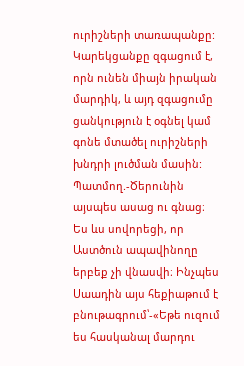ուրիշների տառապանքը: Կարեկցանքը զգացում է, որն ունեն միայն իրական մարդիկ, և այդ զգացումը ցանկություն է օգնել կամ գոնե մտածել ուրիշների խնդրի լուծման մասին:
Պատմող.-Ծերունին այսպես ասաց ու գնաց։
Ես ևս սովորեցի, որ Աստծուն ապավինողը երբեք չի վնասվի։ Ինչպես Սաադին այս հեքիաթում է բնութագրում՝-«Եթե ուզում ես հասկանալ մարդու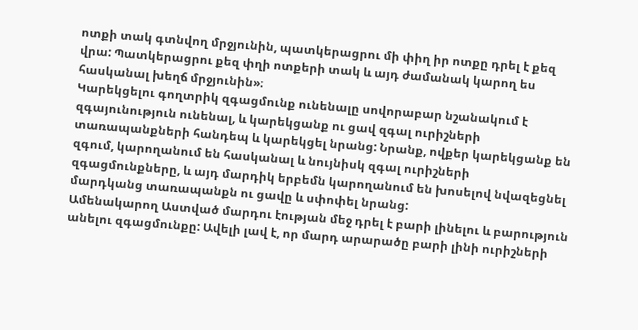ոտքի տակ գտնվող մրջյունին, պատկերացրու մի փիղ իր ոտքը դրել է քեզ վրա: Պատկերացրու քեզ փղի ոտքերի տակ և այդ ժամանակ կարող ես հասկանալ խեղճ մրջյունին»։
Կարեկցելու գողտրիկ զգացմունք ունենալը սովորաբար նշանակում է զգայունություն ունենալ, և կարեկցանք ու ցավ զգալ ուրիշների տառապանքների հանդեպ և կարեկցել նրանց: Նրանք, ովքեր կարեկցանք են զգում, կարողանում են հասկանալ և նույնիսկ զգալ ուրիշների զգացմունքները, և այդ մարդիկ երբեմն կարողանում են խոսելով նվազեցնել մարդկանց տառապանքն ու ցավը և սփոփել նրանց:
Ամենակարող Աստված մարդու էության մեջ դրել է բարի լինելու և բարություն անելու զգացմունքը: Ավելի լավ է, որ մարդ արարածը բարի լինի ուրիշների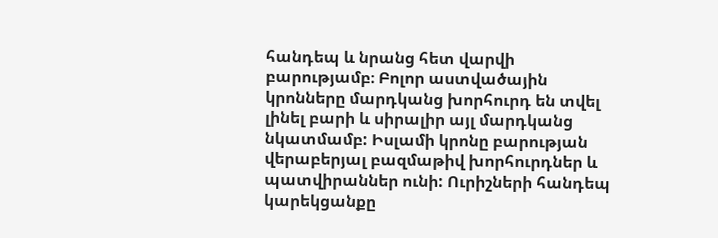հանդեպ և նրանց հետ վարվի բարությամբ։ Բոլոր աստվածային կրոնները մարդկանց խորհուրդ են տվել լինել բարի և սիրալիր այլ մարդկանց նկատմամբ: Իսլամի կրոնը բարության վերաբերյալ բազմաթիվ խորհուրդներ և պատվիրաններ ունի: Ուրիշների հանդեպ կարեկցանքը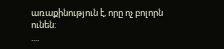առաքինություն է, որը ոչ բոլորն ունեն:
....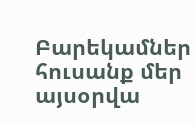Բարեկամներ հուսանք մեր այսօրվա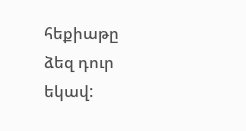հեքիաթը ձեզ դուր եկավ: